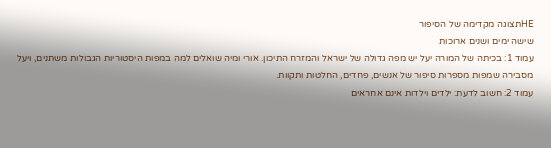HEתצוגה מקדימה של הסיפור
שישה ימים ושנים ארוכות
עמוד 1: בכיתה של המורה יעל יש מפה גדולה של ישראל והמזרח התיכון. אורי ומיה שואלים למה במפות היסטוריות הגבולות משתנים, ויעל מסבירה שמפות מספרות סיפור של אנשים, פחדים, החלטות ותקוות.
עמוד 2: חשוב לדעת: ילדים וילדות אינם אחראים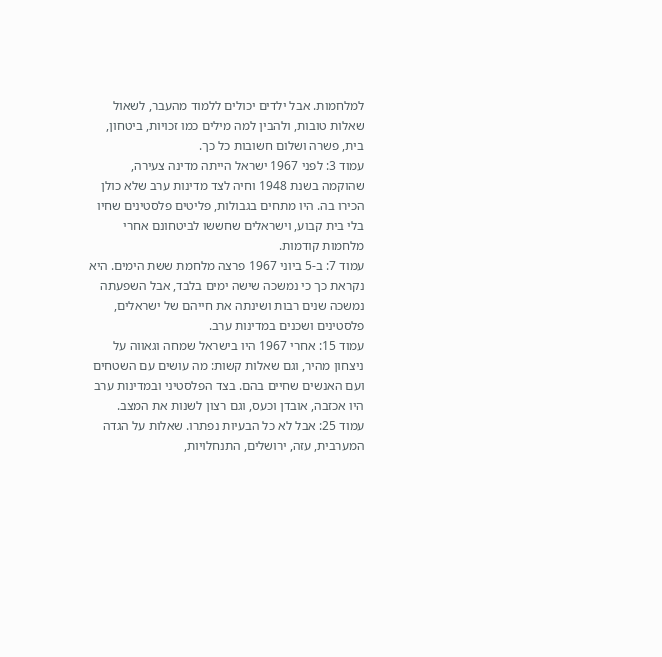למלחמות. אבל ילדים יכולים ללמוד מהעבר, לשאול שאלות טובות, ולהבין למה מילים כמו זכויות, ביטחון, בית, פשרה ושלום חשובות כל כך.
עמוד 3: לפני 1967 ישראל הייתה מדינה צעירה, שהוקמה בשנת 1948 וחיה לצד מדינות ערב שלא כולן הכירו בה. היו מתחים בגבולות, פליטים פלסטינים שחיו בלי בית קבוע, וישראלים שחששו לביטחונם אחרי מלחמות קודמות.
עמוד 7: ב-5 ביוני 1967 פרצה מלחמת ששת הימים. היא נקראת כך כי נמשכה שישה ימים בלבד, אבל השפעתה נמשכה שנים רבות ושינתה את חייהם של ישראלים, פלסטינים ושכנים במדינות ערב.
עמוד 15: אחרי 1967 היו בישראל שמחה וגאווה על ניצחון מהיר, וגם שאלות קשות: מה עושים עם השטחים ועם האנשים שחיים בהם. בצד הפלסטיני ובמדינות ערב היו אכזבה, אובדן וכעס, וגם רצון לשנות את המצב.
עמוד 25: אבל לא כל הבעיות נפתרו. שאלות על הגדה המערבית, עזה, ירושלים, התנחלויות,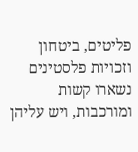פליטים, ביטחון וזכויות פלסטינים נשארו קשות ומורכבות, ויש עליהן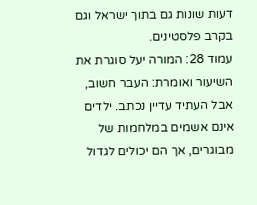דעות שונות גם בתוך ישראל וגם בקרב פלסטינים.
עמוד 28: המורה יעל סוגרת את השיעור ואומרת: העבר חשוב, אבל העתיד עדיין נכתב. ילדים אינם אשמים במלחמות של מבוגרים, אך הם יכולים לגדול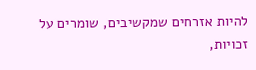להיות אזרחים שמקשיבים, שומרים על זכויות,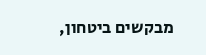מבקשים ביטחון,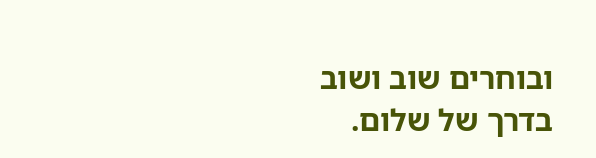ובוחרים שוב ושוב בדרך של שלום.